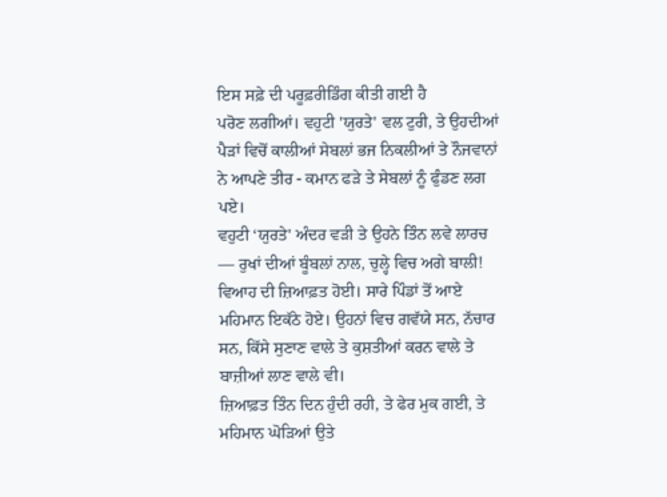ਇਸ ਸਫ਼ੇ ਦੀ ਪਰੂਫ਼ਰੀਡਿੰਗ ਕੀਤੀ ਗਈ ਹੈ
ਪਰੋਣ ਲਗੀਆਂ। ਵਹੁਟੀ 'ਯੁਰਤੇ' ਵਲ ਟੁਰੀ, ਤੇ ਉਹਦੀਆਂ ਪੈੜਾਂ ਵਿਚੋਂ ਕਾਲੀਆਂ ਸੇਬਲਾਂ ਭਜ ਨਿਕਲੀਆਂ ਤੇ ਨੌਜਵਾਨਾਂ ਨੇ ਆਪਣੇ ਤੀਰ - ਕਮਾਨ ਫੜੇ ਤੇ ਸੇਬਲਾਂ ਨੂੰ ਫੁੰਡਣ ਲਗ ਪਏ।
ਵਹੁਟੀ ‘ਯੁਰਤੇ' ਅੰਦਰ ਵੜੀ ਤੇ ਉਹਨੇ ਤਿੰਨ ਲਵੇ ਲਾਰਚ — ਰੁਖਾਂ ਦੀਆਂ ਬੂੰਬਲਾਂ ਨਾਲ, ਚੁਲ੍ਹੇ ਵਿਚ ਅਗੇ ਬਾਲੀ!
ਵਿਆਹ ਦੀ ਜ਼ਿਆਫ਼ਤ ਹੋਈ। ਸਾਰੇ ਪਿੰਡਾਂ ਤੋਂ ਆਏ ਮਹਿਮਾਨ ਇਕੱਠੇ ਹੋਏ। ਉਹਨਾਂ ਵਿਚ ਗਵੱਯੇ ਸਨ, ਨੱਚਾਰ ਸਨ, ਕਿੱਸੇ ਸੁਣਾਣ ਵਾਲੇ ਤੇ ਕੁਸ਼ਤੀਆਂ ਕਰਨ ਵਾਲੇ ਤੇ ਬਾਜ਼ੀਆਂ ਲਾਣ ਵਾਲੇ ਵੀ।
ਜ਼ਿਆਫ਼ਤ ਤਿੰਨ ਦਿਨ ਹੁੰਦੀ ਰਹੀ, ਤੇ ਫੇਰ ਮੁਕ ਗਈ, ਤੇ ਮਹਿਮਾਨ ਘੋੜਿਆਂ ਉਤੇ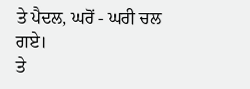ਤੇ ਪੈਦਲ, ਘਰੋਂ - ਘਰੀ ਚਲ ਗਏ।
ਤੇ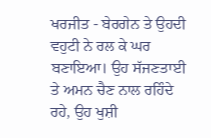ਖਰਜੀਤ - ਬੇਰਗੇਨ ਤੇ ਉਹਦੀ ਵਹੁਟੀ ਨੇ ਰਲ ਕੇ ਘਰ ਬਣਾਇਆ। ਉਹ ਸੱਜਣਤਾਈ ਤੇ ਅਮਨ ਚੈਣ ਨਾਲ ਰਹਿੰਦੇ ਰਹੇ, ਉਹ ਖੁਸ਼ੀ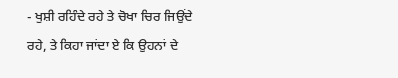- ਖੁਸ਼ੀ ਰਹਿੰਦੇ ਰਹੇ ਤੇ ਚੋਖਾ ਚਿਰ ਜਿਉਂਦੇ ਰਹੇ, ਤੇ ਕਿਹਾ ਜਾਂਦਾ ਏ ਕਿ ਉਹਨਾਂ ਦੇ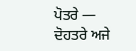ਪੋਤਰੇ — ਦੋਹਤਰੇ ਅਜੇ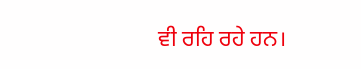ਵੀ ਰਹਿ ਰਹੇ ਹਨ।